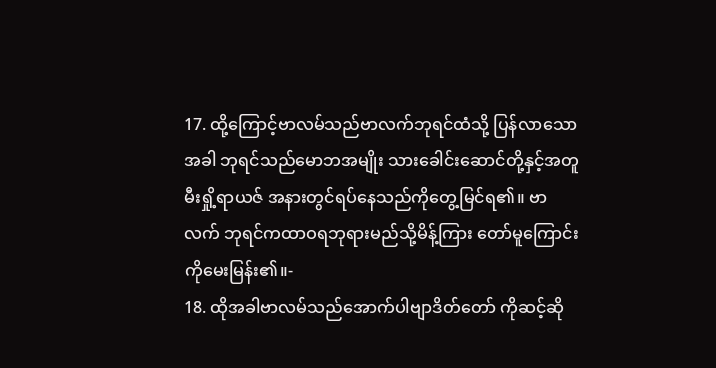17. ထို့ကြောင့်ဗာလမ်သည်ဗာလက်ဘုရင်ထံသို့ ပြန်လာသောအခါ ဘုရင်သည်မောဘအမျိုး သားခေါင်းဆောင်တို့နှင့်အတူ မီးရှို့ရာယဇ် အနားတွင်ရပ်နေသည်ကိုတွေ့မြင်ရ၏။ ဗာလက် ဘုရင်ကထာဝရဘုရားမည်သို့မိန့်ကြား တော်မူကြောင်းကိုမေးမြန်း၏။-
18. ထိုအခါဗာလမ်သည်အောက်ပါဗျာဒိတ်တော် ကိုဆင့်ဆို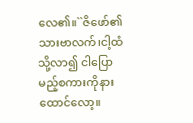လေ၏။``ဇိဖော်၏သားဗာလက်၊ငါ့ထံသို့လာ၍ ငါပြောမည့်စကားကိုနားထောင်လော့။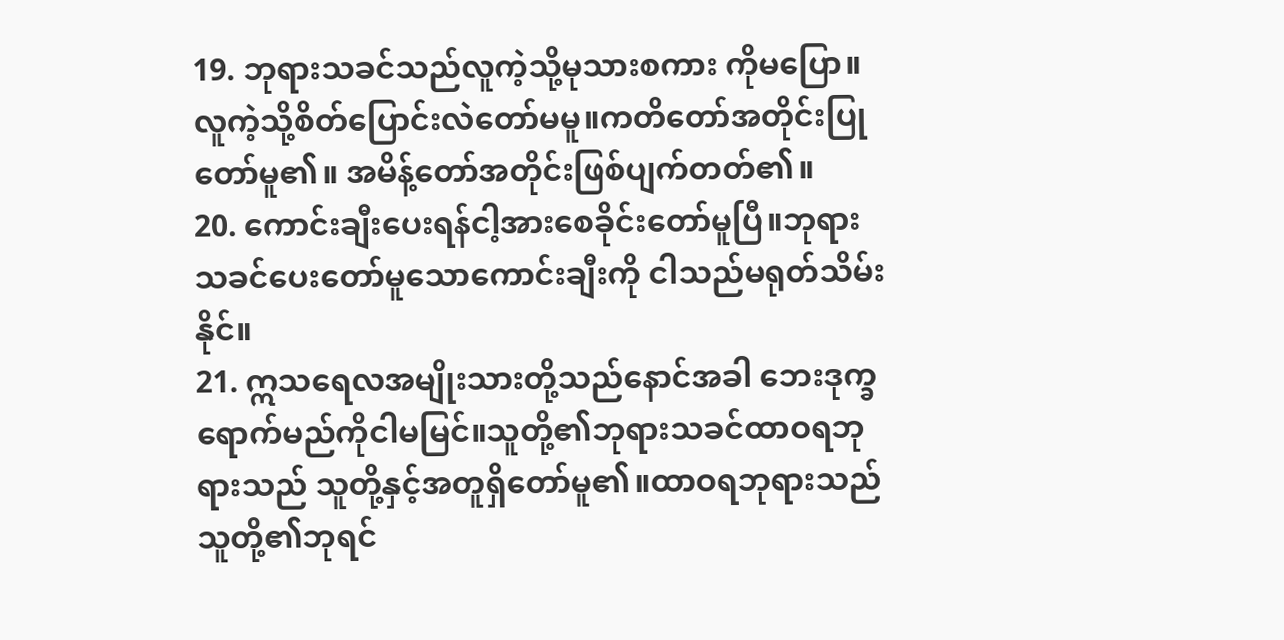19. ဘုရားသခင်သည်လူကဲ့သို့မုသားစကား ကိုမပြော။ လူကဲ့သို့စိတ်ပြောင်းလဲတော်မမူ။ကတိတော်အတိုင်းပြုတော်မူ၏။ အမိန့်တော်အတိုင်းဖြစ်ပျက်တတ်၏။
20. ကောင်းချီးပေးရန်ငါ့အားစေခိုင်းတော်မူပြီ။ဘုရားသခင်ပေးတော်မူသောကောင်းချီးကို ငါသည်မရုတ်သိမ်းနိုင်။
21. ဣသရေလအမျိုးသားတို့သည်နောင်အခါ ဘေးဒုက္ခရောက်မည်ကိုငါမမြင်။သူတို့၏ဘုရားသခင်ထာဝရဘုရားသည် သူတို့နှင့်အတူရှိတော်မူ၏။ထာဝရဘုရားသည်သူတို့၏ဘုရင်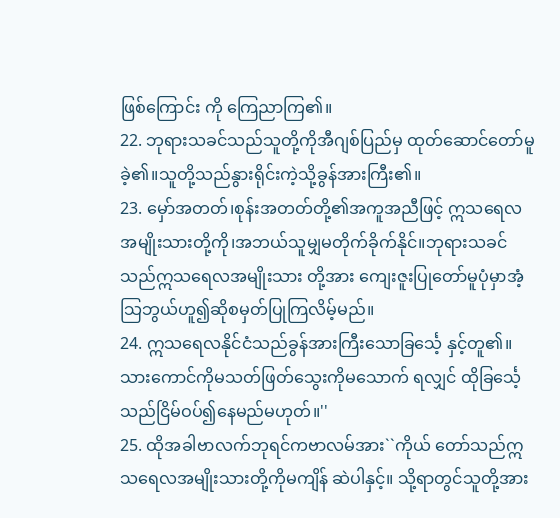ဖြစ်ကြောင်း ကို ကြေညာကြ၏။
22. ဘုရားသခင်သည်သူတို့ကိုအီဂျစ်ပြည်မှ ထုတ်ဆောင်တော်မူခဲ့၏။သူတို့သည်နွားရိုင်းကဲ့သို့ခွန်အားကြီး၏။
23. မှော်အတတ်၊စုန်းအတတ်တို့၏အကူအညီဖြင့် ဣသရေလအမျိုးသားတို့ကို၊အဘယ်သူမျှမတိုက်ခိုက်နိုင်။ဘုရားသခင်သည်ဣသရေလအမျိုးသား တို့အား ကျေးဇူးပြုတော်မူပုံမှာအံ့သြဘွယ်ဟူ၍ဆိုစမှတ်ပြုကြလိမ့်မည်။
24. ဣသရေလနိုင်ငံသည်ခွန်အားကြီးသောခြင်္သေ့ နှင့်တူ၏။သားကောင်ကိုမသတ်ဖြတ်သွေးကိုမသောက် ရလျှင် ထိုခြင်္သေ့သည်ငြိမ်ဝပ်၍နေမည်မဟုတ်။''
25. ထိုအခါဗာလက်ဘုရင်ကဗာလမ်အား``ကိုယ် တော်သည်ဣသရေလအမျိုးသားတို့ကိုမကျိန် ဆဲပါနှင့်။ သို့ရာတွင်သူတို့အား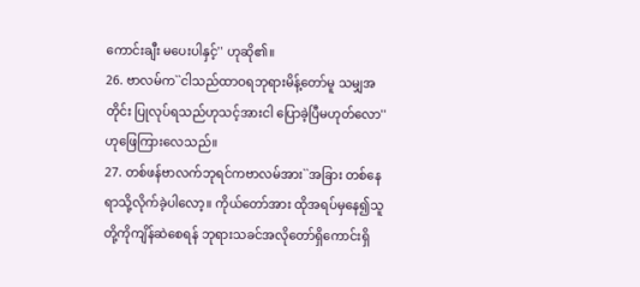ကောင်းချီး မပေးပါနှင့်'' ဟုဆို၏။
26. ဗာလမ်က``ငါသည်ထာဝရဘုရားမိန့်တော်မူ သမျှအတိုင်း ပြုလုပ်ရသည်ဟုသင့်အားငါ ပြောခဲ့ပြီမဟုတ်လော'' ဟုဖြေကြားလေသည်။
27. တစ်ဖန်ဗာလက်ဘုရင်ကဗာလမ်အား``အခြား တစ်နေရာသို့လိုက်ခဲ့ပါလော့။ ကိုယ်တော်အား ထိုအရပ်မှနေ၍သူတို့ကိုကျိန်ဆဲစေရန် ဘုရားသခင်အလိုတော်ရှိကောင်းရှိ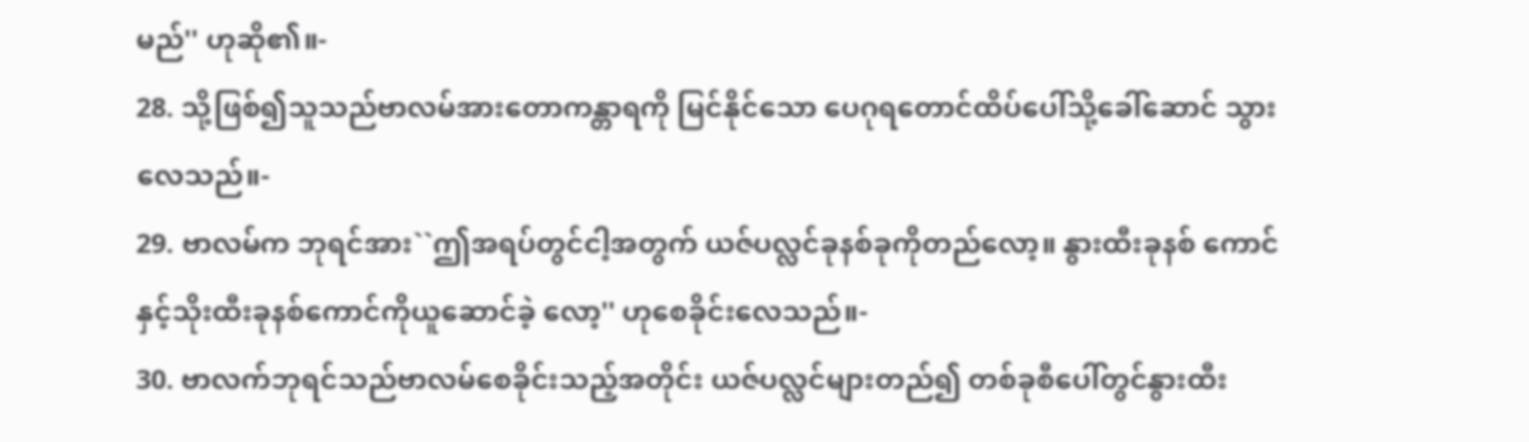မည်'' ဟုဆို၏။-
28. သို့ဖြစ်၍သူသည်ဗာလမ်အားတောကန္တာရကို မြင်နိုင်သော ပေဂုရတောင်ထိပ်ပေါ်သို့ခေါ်ဆောင် သွားလေသည်။-
29. ဗာလမ်က ဘုရင်အား``ဤအရပ်တွင်ငါ့အတွက် ယဇ်ပလ္လင်ခုနစ်ခုကိုတည်လော့။ နွားထီးခုနစ် ကောင်နှင့်သိုးထီးခုနစ်ကောင်ကိုယူဆောင်ခဲ့ လော့'' ဟုစေခိုင်းလေသည်။-
30. ဗာလက်ဘုရင်သည်ဗာလမ်စေခိုင်းသည့်အတိုင်း ယဇ်ပလ္လင်များတည်၍ တစ်ခုစီပေါ်တွင်နွားထီး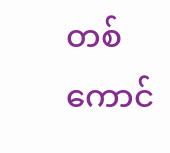တစ်ကောင်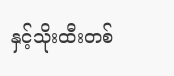နှင့်သိုးထီးတစ်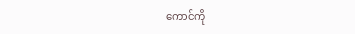ကောင်ကို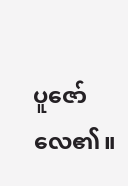ပူဇော် လေ၏။